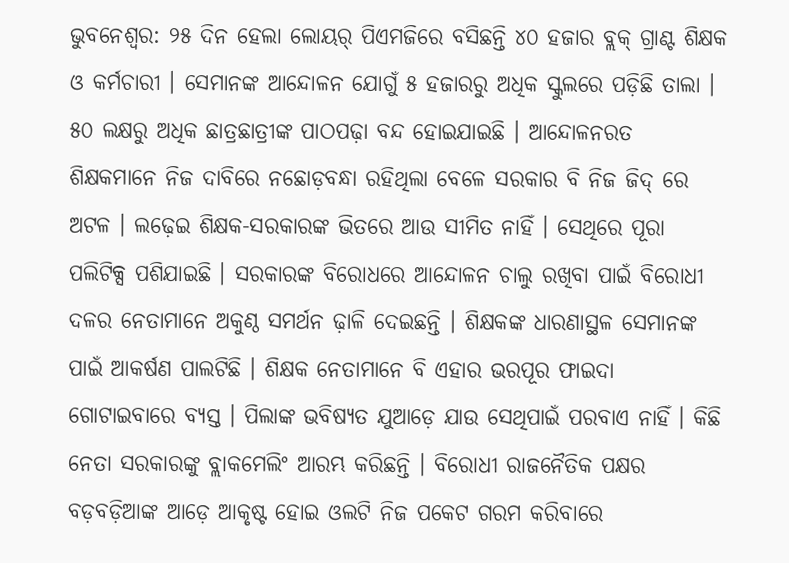ଭୁବନେଶ୍ୱର: ୨୫ ଦିନ ହେଲା ଲୋୟର୍ ପିଏମଜିରେ ବସିଛନ୍ତି ୪୦ ହଜାର ବ୍ଲକ୍ ଗ୍ରାଣ୍ଟ ଶିକ୍ଷକ ଓ କର୍ମଚାରୀ । ସେମାନଙ୍କ ଆନ୍ଦୋଳନ ଯୋଗୁଁ ୫ ହଜାରରୁ ଅଧିକ ସ୍କୁଲରେ ପଡ଼ିଛି ତାଲା । ୫୦ ଲକ୍ଷରୁ ଅଧିକ ଛାତ୍ରଛାତ୍ରୀଙ୍କ ପାଠପଢ଼ା ବନ୍ଦ ହୋଇଯାଇଛି । ଆନ୍ଦୋଳନରତ ଶିକ୍ଷକମାନେ ନିଜ ଦାବିରେ ନଛୋଡ଼ବନ୍ଧା ରହିଥିଲା ବେଳେ ସରକାର ବି ନିଜ ଜିଦ୍ ରେ ଅଟଳ । ଲଢ଼େଇ ଶିକ୍ଷକ-ସରକାରଙ୍କ ଭିତରେ ଆଉ ସୀମିତ ନାହିଁ । ସେଥିରେ ପୂରା ପଲିଟିକ୍ସ ପଶିଯାଇଛି । ସରକାରଙ୍କ ବିରୋଧରେ ଆନ୍ଦୋଳନ ଚାଲୁ ରଖିବା ପାଇଁ ବିରୋଧୀ ଦଳର ନେତାମାନେ ଅକୁଣ୍ଠ ସମର୍ଥନ ଢ଼ାଳି ଦେଇଛନ୍ତି । ଶିକ୍ଷକଙ୍କ ଧାରଣାସ୍ଥଳ ସେମାନଙ୍କ ପାଇଁ ଆକର୍ଷଣ ପାଲଟିଛି । ଶିକ୍ଷକ ନେତାମାନେ ବି ଏହାର ଭରପୂର ଫାଇଦା ଗୋଟାଇବାରେ ବ୍ୟସ୍ତ । ପିଲାଙ୍କ ଭବିଷ୍ୟତ ଯୁଆଡ଼େ ଯାଉ ସେଥିପାଇଁ ପରବାଏ ନାହିଁ । କିଛି ନେତା ସରକାରଙ୍କୁ ବ୍ଲାକମେଲିଂ ଆରମ୍ଭ କରିଛନ୍ତି । ବିରୋଧୀ ରାଜନୈତିକ ପକ୍ଷର ବଡ଼ବଡ଼ିଆଙ୍କ ଆଡ଼େ ଆକୃଷ୍ଟ ହୋଇ ଓଲଟି ନିଜ ପକେଟ ଗରମ କରିବାରେ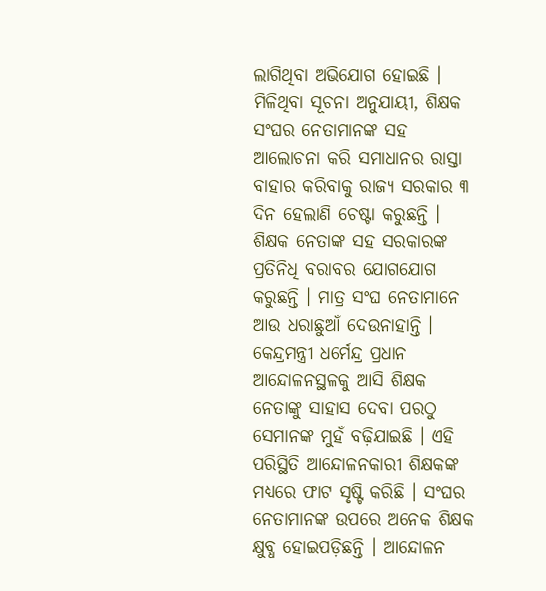ଲାଗିଥିବା ଅଭିଯୋଗ ହୋଇଛି ।
ମିଳିଥିବା ସୂଚନା ଅନୁଯାୟୀ, ଶିକ୍ଷକ ସଂଘର ନେତାମାନଙ୍କ ସହ ଆଲୋଚନା କରି ସମାଧାନର ରାସ୍ତା ବାହାର କରିବାକୁ ରାଜ୍ୟ ସରକାର ୩ ଦିନ ହେଲାଣି ଚେଷ୍ଟା କରୁଛନ୍ତି । ଶିକ୍ଷକ ନେତାଙ୍କ ସହ ସରକାରଙ୍କ ପ୍ରତିନିଧି ବରାବର ଯୋଗଯୋଗ କରୁଛନ୍ତି । ମାତ୍ର ସଂଘ ନେତାମାନେ ଆଉ ଧରାଛୁଆଁ ଦେଉନାହାନ୍ତି । କେନ୍ଦ୍ରମନ୍ତ୍ରୀ ଧର୍ମେନ୍ଦ୍ର ପ୍ରଧାନ ଆନ୍ଦୋଳନସ୍ଥଳକୁ ଆସି ଶିକ୍ଷକ ନେତାଙ୍କୁ ସାହାସ ଦେବା ପରଠୁ ସେମାନଙ୍କ ମୁହଁ ବଢ଼ିଯାଇଛି । ଏହି ପରିସ୍ଥିତି ଆନ୍ଦୋଳନକାରୀ ଶିକ୍ଷକଙ୍କ ମଧ୍ୟରେ ଫାଟ ସୃଷ୍ଟି କରିଛି । ସଂଘର ନେତାମାନଙ୍କ ଉପରେ ଅନେକ ଶିକ୍ଷକ କ୍ଷୁବ୍ଧ ହୋଇପଡ଼ିଛନ୍ତି । ଆନ୍ଦୋଳନ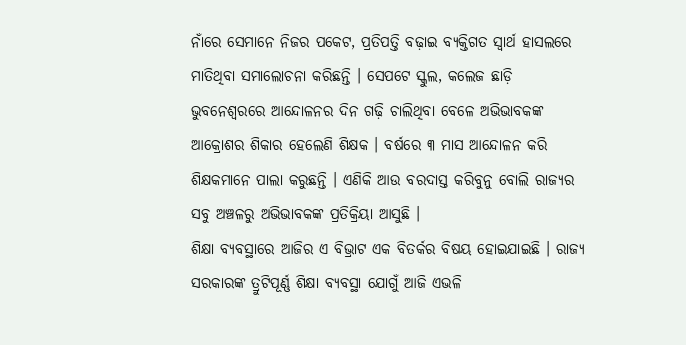ନାଁରେ ସେମାନେ ନିଜର ପକେଟ, ପ୍ରତିପତ୍ତି ବଢ଼ାଇ ବ୍ୟକ୍ତିଗତ ସ୍ୱାର୍ଥ ହାସଲରେ ମାତିଥିବା ସମାଲୋଚନା କରିଛନ୍ତି । ସେପଟେ ସ୍କୁଲ, କଲେଜ ଛାଡ଼ି ଭୁବନେଶ୍ୱରରେ ଆନ୍ଦୋଳନର ଦିନ ଗଢ଼ି ଚାଲିଥିବା ବେଳେ ଅଭିଭାବକଙ୍କ ଆକ୍ରୋଶର ଶିକାର ହେଲେଣି ଶିକ୍ଷକ । ବର୍ଷରେ ୩ ମାସ ଆନ୍ଦୋଳନ କରି ଶିକ୍ଷକମାନେ ପାଲା କରୁଛନ୍ତି । ଏଣିକି ଆଉ ବରଦାସ୍ତ କରିବୁନୁ ବୋଲି ରାଜ୍ୟର ସବୁ ଅଞ୍ଚଳରୁ ଅଭିଭାବକଙ୍କ ପ୍ରତିକ୍ରିୟା ଆସୁଛି ।
ଶିକ୍ଷା ବ୍ୟବସ୍ଥାରେ ଆଜିର ଏ ବିଭ୍ରାଟ ଏକ ବିତର୍କର ବିଷୟ ହୋଇଯାଇଛି । ରାଜ୍ୟ ସରକାରଙ୍କ ତ୍ରୁଟିପୂର୍ଣ୍ଣ ଶିକ୍ଷା ବ୍ୟବସ୍ଥା ଯୋଗୁଁ ଆଜି ଏଭଳି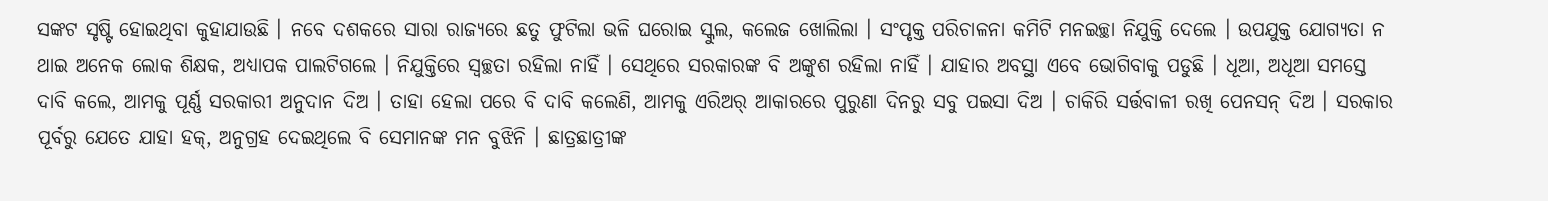ସଙ୍କଟ ସୃଷ୍ଟି ହୋଇଥିବା କୁହାଯାଉଛି । ନବେ ଦଶକରେ ସାରା ରାଜ୍ୟରେ ଛତୁ ଫୁଟିଲା ଭଳି ଘରୋଇ ସ୍କୁଲ, କଲେଜ ଖୋଲିଲା । ସଂପୃକ୍ତ ପରିଚାଳନା କମିଟି ମନଇଚ୍ଛା ନିଯୁକ୍ତି ଦେଲେ । ଉପଯୁକ୍ତ ଯୋଗ୍ୟତା ନ ଥାଇ ଅନେକ ଲୋକ ଶିକ୍ଷକ, ଅଧ୍ୟାପକ ପାଲଟିଗଲେ । ନିଯୁକ୍ତିରେ ସ୍ୱଚ୍ଛତା ରହିଲା ନାହିଁ । ସେଥିରେ ସରକାରଙ୍କ ବି ଅଙ୍କୁଶ ରହିଲା ନାହିଁ । ଯାହାର ଅବସ୍ଥା ଏବେ ଭୋଗିବାକୁ ପଡୁଛି । ଧୂଆ, ଅଧୂଆ ସମସ୍ତେ ଦାବି କଲେ, ଆମକୁ ପୂର୍ଣ୍ଣ ସରକାରୀ ଅନୁଦାନ ଦିଅ । ତାହା ହେଲା ପରେ ବି ଦାବି କଲେଣି, ଆମକୁ ଏରିଅର୍ ଆକାରରେ ପୁରୁଣା ଦିନରୁ ସବୁ ପଇସା ଦିଅ । ଚାକିରି ସର୍ତ୍ତବାଳୀ ରଖି ପେନସନ୍ ଦିଅ । ସରକାର ପୂର୍ବରୁ ଯେତେ ଯାହା ହକ୍, ଅନୁଗ୍ରହ ଦେଇଥିଲେ ବି ସେମାନଙ୍କ ମନ ବୁଝିନି । ଛାତ୍ରଛାତ୍ରୀଙ୍କ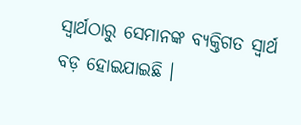ସ୍ୱାର୍ଥଠାରୁ ସେମାନଙ୍କ ବ୍ୟକ୍ତିଗତ ସ୍ୱାର୍ଥ ବଡ଼ ହୋଇଯାଇଛି ।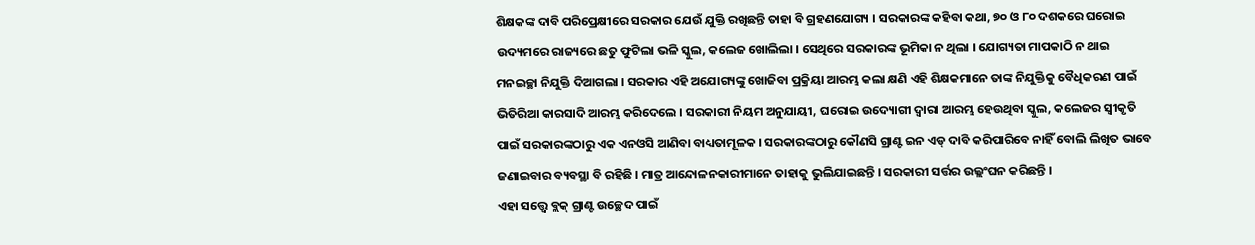ଶିକ୍ଷକଙ୍କ ଦାବି ପରିପ୍ରେକ୍ଷୀରେ ସରକାର ଯେଉଁ ଯୁକ୍ତି ରଖିଛନ୍ତି ତାହା ବି ଗ୍ରହଣଯୋଗ୍ୟ । ସରକାରଙ୍କ କହିବା କଥା, ୭୦ ଓ ୮୦ ଦଶକରେ ଘରୋଇ ଉଦ୍ୟମରେ ରାଜ୍ୟରେ ଛତୁ ଫୁଟିଲା ଭଳି ସ୍କୁଲ, କଲେଜ ଖୋଲିଲା । ସେଥିରେ ସରକାରଙ୍କ ଭୂମିକା ନ ଥିଲା । ଯୋଗ୍ୟତା ମାପକାଠି ନ ଥାଇ ମନଇଚ୍ଛା ନିଯୁକ୍ତି ଦିଆଗଲା । ସରକାର ଏହି ଅଯୋଗ୍ୟଙ୍କୁ ଖୋଜିବା ପ୍ରକ୍ରିୟା ଆରମ୍ଭ କଲା କ୍ଷଣି ଏହି ଶିକ୍ଷକମାନେ ତାଙ୍କ ନିଯୁକ୍ତିକୁ ବୈଧିକରଣ ପାଇଁ ଭିତିରିଆ କାରସାଦି ଆରମ୍ଭ କରିଦେଲେ । ସରକାରୀ ନିୟମ ଅନୁଯାୟୀ, ଘରୋଇ ଉଦ୍ୟୋଗୀ ଦ୍ୱାରା ଆରମ୍ଭ ହେଉଥିବା ସ୍କୁଲ, କଲେଜର ସ୍ୱୀକୃତି ପାଇଁ ସରକାରଙ୍କଠାରୁ ଏକ ଏନଓସି ଆଣିବା ବାଧ୍ୟତାମୂଳକ । ସରକାରଙ୍କଠାରୁ କୌଣସି ଗ୍ରାଣ୍ଟ ଇନ ଏଡ୍ ଦାବି କରିପାରିବେ ନାହିଁ ବୋଲି ଲିଖିତ ଭାବେ ଜଣାଇବାର ବ୍ୟବସ୍ଥା ବି ରହିଛି । ମାତ୍ର ଆନ୍ଦୋଳନକାରୀମାନେ ତାହାକୁ ଭୁଲିଯାଇଛନ୍ତି । ସରକାରୀ ସର୍ତ୍ତର ଉଲ୍ଲଂଘନ କରିଛନ୍ତି ।
ଏହା ସତ୍ତ୍ୱେ ବ୍ଲକ୍ ଗ୍ରାଣ୍ଟ ଉଚ୍ଛେଦ ପାଇଁ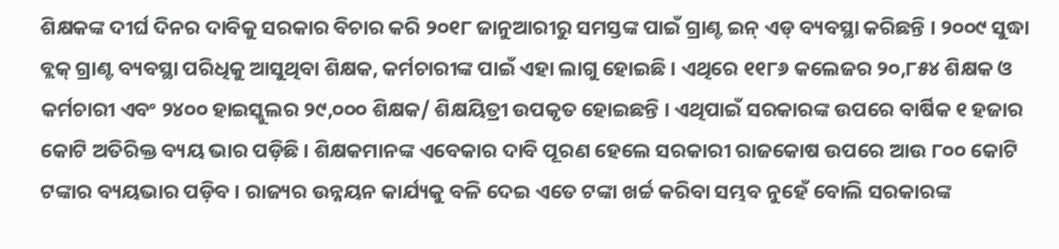ଶିକ୍ଷକଙ୍କ ଦୀର୍ଘ ଦିନର ଦାବିକୁ ସରକାର ବିଚାର କରି ୨୦୧୮ ଜାନୁଆରୀରୁ ସମସ୍ତଙ୍କ ପାଇଁ ଗ୍ରାଣ୍ଟ ଇନ୍ ଏଡ୍ ବ୍ୟବସ୍ଥା କରିଛନ୍ତି । ୨୦୦୯ ସୁଦ୍ଧା ବ୍ଲକ୍ ଗ୍ରାଣ୍ଟ ବ୍ୟବସ୍ଥା ପରିଧିକୁ ଆସୁଥିବା ଶିକ୍ଷକ, କର୍ମଚାରୀଙ୍କ ପାଇଁ ଏହା ଲାଗୁ ହୋଇଛି । ଏଥିରେ ୧୧୮୬ କଲେଜର ୨୦,୮୫୪ ଶିକ୍ଷକ ଓ କର୍ମଚାରୀ ଏବଂ ୨୪୦୦ ହାଇସ୍କୁଲର ୨୯,୦୦୦ ଶିକ୍ଷକ/ ଶିକ୍ଷୟିତ୍ରୀ ଉପକୃତ ହୋଇଛନ୍ତି । ଏଥିପାଇଁ ସରକାରଙ୍କ ଉପରେ ବାର୍ଷିକ ୧ ହଜାର କୋଟି ଅତିରିକ୍ତ ବ୍ୟୟ ଭାର ପଡ଼ିଛି । ଶିକ୍ଷକମାନଙ୍କ ଏବେକାର ଦାବି ପୂରଣ ହେଲେ ସରକାରୀ ରାଜକୋଷ ଉପରେ ଆଉ ୮୦୦ କୋଟି ଟଙ୍କାର ବ୍ୟୟଭାର ପଡ଼ିବ । ରାଜ୍ୟର ଉନ୍ନୟନ କାର୍ଯ୍ୟକୁ ବଳି ଦେଇ ଏତେ ଟଙ୍କା ଖର୍ଚ୍ଚ କରିବା ସମ୍ଭବ ନୁହେଁ ବୋଲି ସରକାରଙ୍କ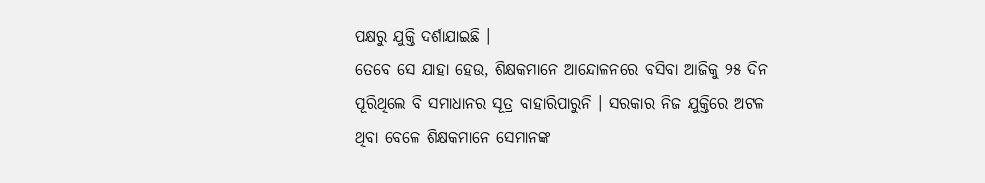ପକ୍ଷରୁ ଯୁକ୍ତି ଦର୍ଶାଯାଇଛି ।
ତେବେ ସେ ଯାହା ହେଉ, ଶିକ୍ଷକମାନେ ଆନ୍ଦୋଳନରେ ବସିବା ଆଜିକୁ ୨୫ ଦିନ ପୂରିଥିଲେ ବି ସମାଧାନର ସୂତ୍ର ବାହାରିପାରୁନି । ସରକାର ନିଜ ଯୁକ୍ତିରେ ଅଟଳ ଥିବା ବେଳେ ଶିକ୍ଷକମାନେ ସେମାନଙ୍କ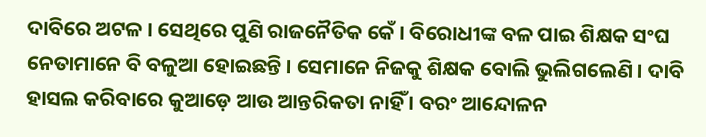ଦାବିରେ ଅଟଳ । ସେଥିରେ ପୁଣି ରାଜନୈତିକ କେଁ । ବିରୋଧୀଙ୍କ ବଳ ପାଇ ଶିକ୍ଷକ ସଂଘ ନେତାମାନେ ବି ବଳୁଆ ହୋଇଛନ୍ତି । ସେମାନେ ନିଜକୁ ଶିକ୍ଷକ ବୋଲି ଭୁଲିଗଲେଣି । ଦାବି ହାସଲ କରିବାରେ କୁଆଡ଼େ ଆଉ ଆନ୍ତରିକତା ନାହିଁ । ବରଂ ଆନ୍ଦୋଳନ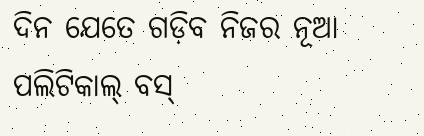ଦିନ ଯେତେ ଗଡ଼ିବ ନିଜର ନୂଆ ପଲିଟିକାଲ୍ ବସ୍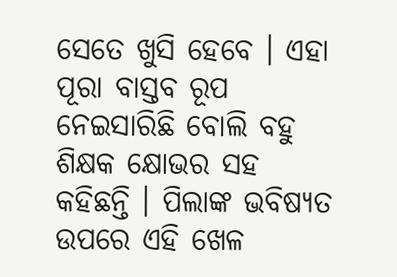ସେତେ ଖୁସି ହେବେ । ଏହା ପୂରା ବାସ୍ତବ ରୂପ ନେଇସାରିଛି ବୋଲି ବହୁ ଶିକ୍ଷକ କ୍ଷୋଭର ସହ କହିଛନ୍ତି । ପିଲାଙ୍କ ଭବିଷ୍ୟତ ଉପରେ ଏହି ଖେଳ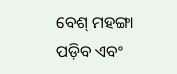ବେଶ୍ ମହଙ୍ଗା ପଡ଼ିବ ଏବଂ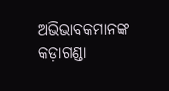ଅଭିଭାବକମାନଙ୍କ କଡ଼ାଗଣ୍ଡା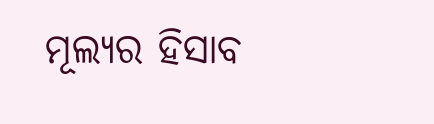ମୂଲ୍ୟର ହିସାବ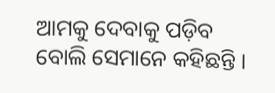ଆମକୁ ଦେବାକୁ ପଡ଼ିବ ବୋଲି ସେମାନେ କହିଛନ୍ତି ।